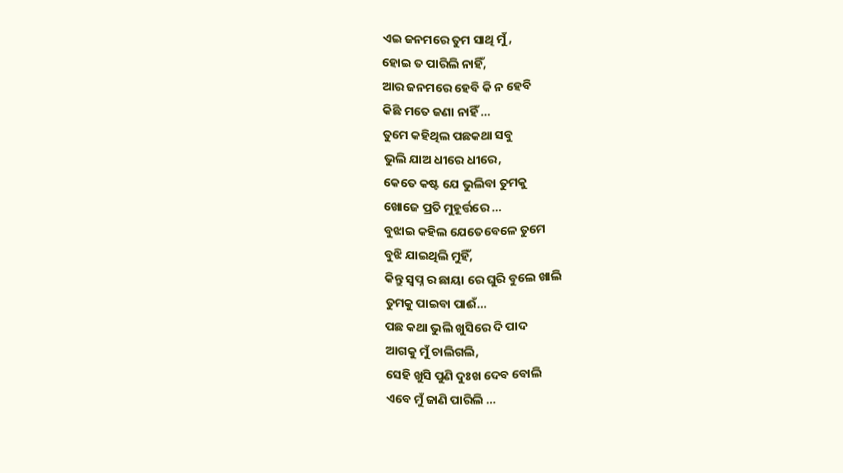ଏଇ ଜନମରେ ତୁମ ସାଥି ମୁଁ,
ହୋଇ ତ ପାରିଲି ନାହିଁ,
ଆର ଜନମରେ ହେବି କି ନ ହେବି
କିଛି ମତେ ଜଣା ନାହିଁ …
ତୁମେ କହିଥିଲ ପଛକଥା ସବୁ
ଭୁଲି ଯାଅ ଧୀରେ ଧୀରେ,
କେତେ କଷ୍ଟ ଯେ ଭୁଲିବା ତୁମକୁ
ଖୋଜେ ପ୍ରତି ମୁହୂର୍ତ୍ତରେ …
ବୁଝାଇ କହିଲ ଯେତେବେଳେ ତୁମେ
ବୁଝି ଯାଇଥିଲି ମୁହିଁ,
କିନ୍ତୁ ସ୍ବପ୍ନ ର ଛାୟା ରେ ଘୁରି ବୁଲେ ଖାଲି
ତୁମକୁ ପାଇବା ପାଈଁ…
ପଛ କଥା ଭୁଲି ଖୁସିରେ ଦି ପାଦ
ଆଗକୁ ମୁଁ ଚାଲିଗଲି,
ସେହି ଖୁସି ପୁଣି ଦୁଃଖ ଦେବ ବୋଲି
ଏବେ ମୁଁ ଜାଣି ପାରିଲି …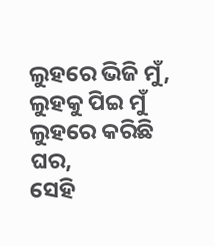ଲୁହରେ ଭିଜି ମୁଁ, ଲୁହକୁ ପିଇ ମୁଁ
ଲୁହରେ କରିଛି ଘର,
ସେହି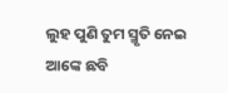ଲୁହ ପୁଣି ତୁମ ସ୍ମୃତି ନେଇ
ଆଙ୍କେ ଛବି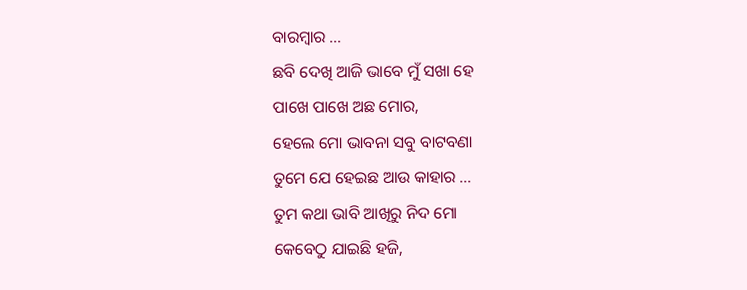ବାରମ୍ବାର …
ଛବି ଦେଖି ଆଜି ଭାବେ ମୁଁ ସଖା ହେ
ପାଖେ ପାଖେ ଅଛ ମୋର,
ହେଲେ ମୋ ଭାବନା ସବୁ ବାଟବଣା
ତୁମେ ଯେ ହେଇଛ ଆଉ କାହାର …
ତୁମ କଥା ଭାବି ଆଖିରୁ ନିଦ ମୋ
କେବେଠୁ ଯାଇଛି ହଜି,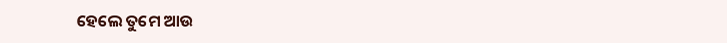ହେଲେ ତୁମେ ଆଉ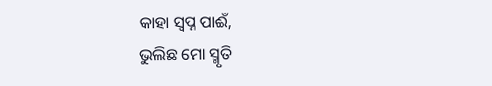କାହା ସ୍ବପ୍ନ ପାଈଁ,
ଭୁଲିଛ ମୋ ସ୍ମୃତି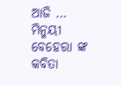ଆଜି …
ମିନ୍ମୟୀ ବେହେରା ଙ୍କ କବିତା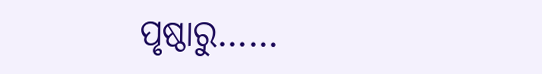ପୃଷ୍ଠାରୁ……